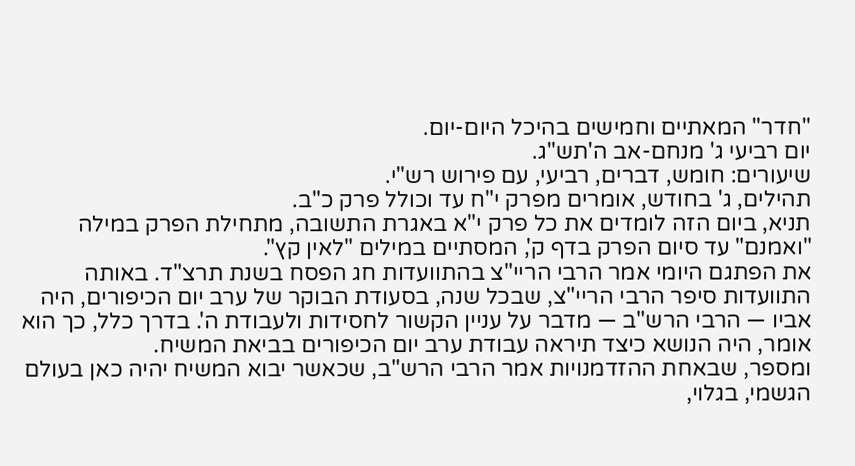"חדר" המאתיים וחמישים בהיכל היום-יום.
יום רביעי ג' מנחם-אב ה'תש"ג.
שיעורים: חומש, דברים, רביעי, עם פירוש רש"י.
תהילים, ג' בחודש, אומרים מפרק י"ח עד וכולל פרק כ"ב.
תניא, ביום הזה לומדים את כל פרק י"א באגרת התשובה, מתחילת הפרק במילה "ואמנם" עד סיום הפרק בדף ק', המסתיים במילים "לאין קץ".
את הפתגם היומי אמר הרבי הריי"צ בהתוועדות חג הפסח בשנת תרצ"ד. באותה התוועדות סיפר הרבי הריי"צ, שבכל שנה, בסעודת הבוקר של ערב יום הכיפורים, היה אביו — הרבי הרש"ב — מדבר על עניין הקשור לחסידות ולעבודת ה'. בדרך כלל, כך הוא אומר, היה הנושא כיצד תיראה עבודת ערב יום הכיפורים בביאת המשיח.
ומספר, שבאחת ההזדמנויות אמר הרבי הרש"ב, שכאשר יבוא המשיח יהיה כאן בעולם הגשמי, בגלוי,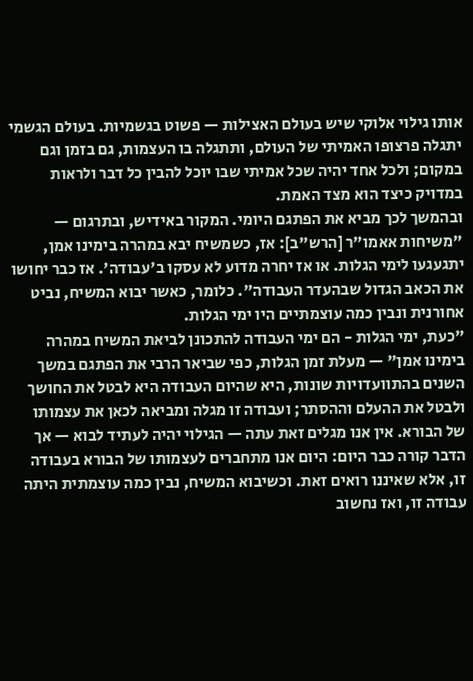אותו גילוי אלוקי שיש בעולם האצילות — פשוט בגשמיות. בעולם הגשמי יתגלה פרצופו האמיתי של העולם, ותתגלה בו העצמות, גם בזמן וגם במקום; ולכל אחד יהיה שכל אמיתי שבו יוכל להבין כל דבר ולראות במדויק כיצד הוא מצד האמת.
ובהמשך לכך מביא את הפתגם היומי. המקור באידיש, ובתרגום — "משיחות אאמו"ר [הרש"ב]: אז, כשמשיח יבא במהרה בימינו אמן, יתגעגעו לימי הגלות. או אז יחרה מדוע לא עסקו ב'עבודה'. אז כבר יחושו את הכאב הגדול שבהעדר העבודה". כלומר, כאשר יבוא המשיח, נביט אחורנית ונבין כמה עוצמתיים היו ימי הגלות.
"כעת, ימי הגלות - הם ימי העבודה להתכונן לביאת המשיח במהרה בימינו אמן" — מעלת זמן הגלות, כפי שביאר הרבי את הפתגם במשך השנים בהתוועדויות שונות, היא שהיום העבודה היא לבטל את החושך ולבטל את ההעלם וההסתר; ועבודה זו מגלה ומביאה לכאן את עצמותו של הבורא. אין אנו מגלים זאת עתה — הגילוי יהיה לעתיד לבוא — אך הדבר קורה כבר היום: היום אנו מתחברים לעצמותו של הבורא בעבודה זו, אלא שאיננו רואים זאת. וכשיבוא המשיח, נבין כמה עוצמתית היתה עבודה זו, ואז נחשוב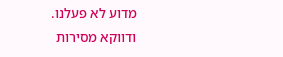מדוע לא פעלנו.
ודווקא מסירות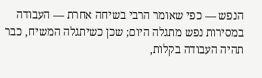הנפש — כפי שאומר הרבי בשיחה אחרת — העבודה במסירות נפש מתגלה היום; שכן כשיתגלה המשיח, כבר תהיה העבודה בקלות,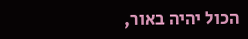הכול יהיה באור,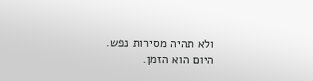ולא תהיה מסירות נפש. היום הוא הזמן.